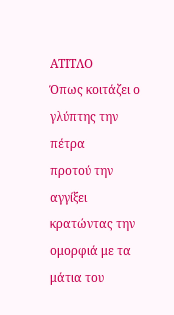ΑΤΙΤΛΟ
Όπως κοιτάζει ο γλύπτης την πέτρα
προτού την αγγίξει
κρατώντας την ομορφιά με τα μάτια του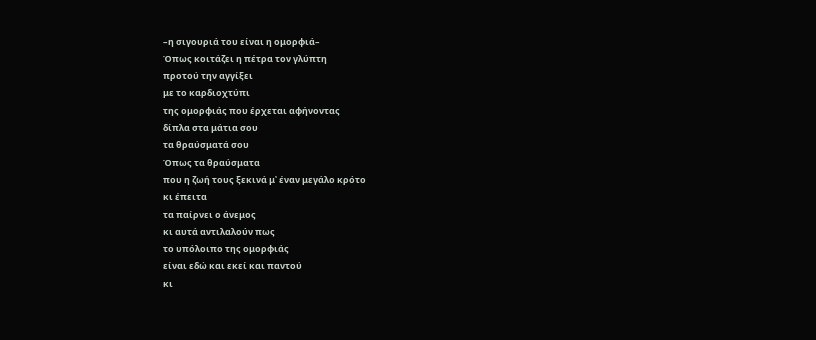–η σιγουριά του είναι η ομορφιά–
Όπως κοιτάζει η πέτρα τον γλύπτη
προτού την αγγίξει
με το καρδιοχτύπι
της ομορφιάς που έρχεται αφήνοντας
δίπλα στα μάτια σου
τα θραύσματά σου
Όπως τα θραύσματα
που η ζωή τους ξεκινά μ᾽ έναν μεγάλο κρότο
κι έπειτα
τα παίρνει ο άνεμος
κι αυτά αντιλαλούν πως
το υπόλοιπο της ομορφιάς
είναι εδώ και εκεί και παντού
κι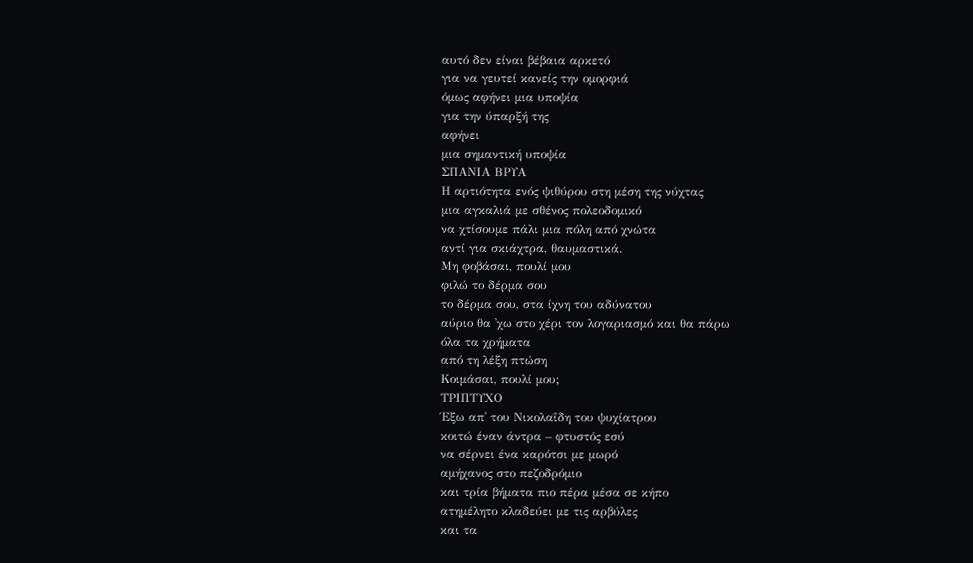αυτό δεν είναι βέβαια αρκετό
για να γευτεί κανείς την ομορφιά
όμως αφήνει μια υποψία
για την ύπαρξή της
αφήνει
μια σημαντική υποψία
ΣΠΑΝΙΑ ΒΡΥΑ
Η αρτιότητα ενός ψιθύρου στη μέση της νύχτας
μια αγκαλιά με σθένος πολεοδομικό
να χτίσουμε πάλι μια πόλη από χνώτα
αντί για σκιάχτρα, θαυμαστικά.
Μη φοβάσαι, πουλί μου
φιλώ το δέρμα σου
το δέρμα σου, στα ίχνη του αδύνατου
αύριο θα ᾽χω στο χέρι τον λογαριασμό και θα πάρω
όλα τα χρήματα
από τη λέξη πτώση
Κοιμάσαι, πουλί μου;
ΤΡΙΠΤΥΧΟ
Έξω απ᾽ του Νικολαΐδη του ψυχίατρου
κοιτώ έναν άντρα – φτυστός εσύ
να σέρνει ένα καρότσι με μωρό
αμήχανος στο πεζοδρόμιο
και τρία βήματα πιο πέρα μέσα σε κήπο
ατημέλητο κλαδεύει με τις αρβύλες
και τα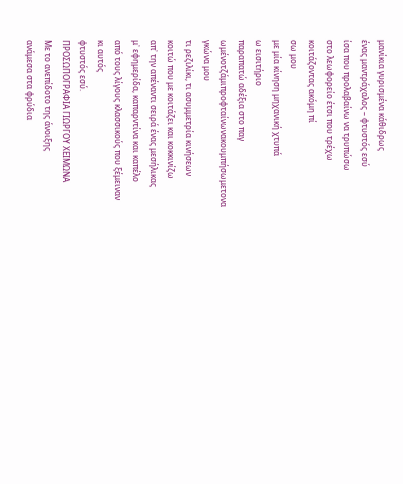μανίκια γυρισμένα κάθιδρως
ένας μαντράχαλος – φτυστός εσύ
ίσα που προλαβαίνω να τρυπώσω
στο λεωφορείο έτσι που τρέχω
κοιτάζοντας ακόμη πί
σω μου
με μία κίνηση μηχανική χτυπά
ω εισιτήριο
παραπατώ αδέξια στο παγ
ωμένοτζάμιπροφταίνωνακουμπήσωμετονα
γκώνα μου
τι ρεζιλίκι, τι ασυμμετρία κινήσεων
κοιτώ που με κοιτάζει και κοκκινίζω
απ᾽ την απέναντι σειρά ένας μεσήλικας
μ᾽ εφημερίδα, καπαρντίνα και καπέλο
από τους λίγους κλασσικούς που ξέμειναν
κι αυτός
φτυστός εσύ.
ΠΡΟΣΩΠΟΓΡΑΦΙΑ ΓΙΩΡΓΟΥ ΧΕΙΜΩΝΑ
Με το ανεπίδοτο της άνοιξης
ανάμεσα στα φρύδια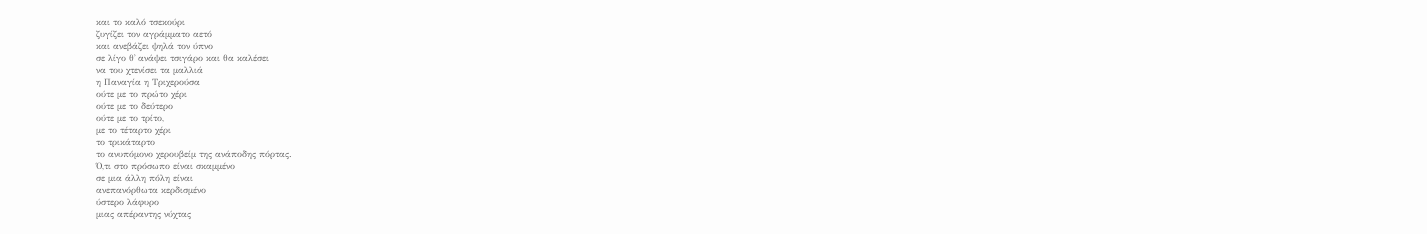και το καλό τσεκούρι
ζυγίζει τον αγράμματο αετό
και ανεβάζει ψηλά τον ύπνο
σε λίγο θ᾽ ανάψει τσιγάρο και θα καλέσει
να του χτενίσει τα μαλλιά
η Παναγία η Τριχερούσα
ούτε με το πρώτο χέρι
ούτε με το δεύτερο
ούτε με το τρίτο,
με το τέταρτο χέρι
το τρικάταρτο
το ανυπόμονο χερουβείμ της ανάποδης πόρτας.
Ό,τι στο πρόσωπο είναι σκαμμένο
σε μια άλλη πόλη είναι
ανεπανόρθωτα κερδισμένο
ύστερο λάφυρο
μιας απέραντης νύχτας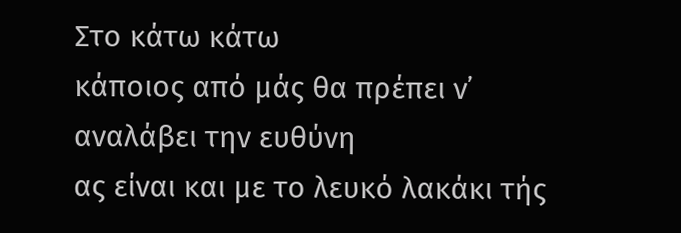Στο κάτω κάτω
κάποιος από μάς θα πρέπει ν᾽ αναλάβει την ευθύνη
ας είναι και με το λευκό λακάκι τής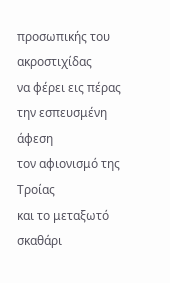προσωπικής του ακροστιχίδας
να φέρει εις πέρας
την εσπευσμένη άφεση
τον αφιονισμό της Τροίας
και το μεταξωτό σκαθάρι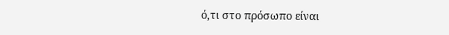ό,τι στο πρόσωπο είναι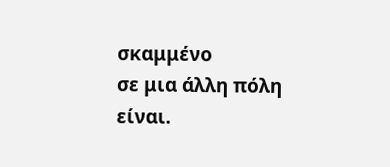σκαμμένο
σε μια άλλη πόλη
είναι.